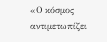«Ο κόσμος αντιμετωπίζει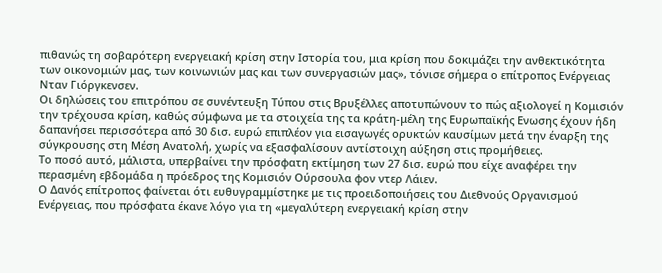πιθανώς τη σοβαρότερη ενεργειακή κρίση στην Ιστορία του, μια κρίση που δοκιμάζει την ανθεκτικότητα των οικονομιών μας, των κοινωνιών μας και των συνεργασιών μας», τόνισε σήμερα ο επίτροπος Ενέργειας Νταν Γιόργκενσεν.
Οι δηλώσεις του επιτρόπου σε συνέντευξη Τύπου στις Βρυξέλλες αποτυπώνουν το πώς αξιολογεί η Κομισιόν την τρέχουσα κρίση, καθώς σύμφωνα με τα στοιχεία της τα κράτη-μέλη της Ευρωπαϊκής Ενωσης έχουν ήδη δαπανήσει περισσότερα από 30 δισ. ευρώ επιπλέον για εισαγωγές ορυκτών καυσίμων μετά την έναρξη της σύγκρουσης στη Μέση Ανατολή, χωρίς να εξασφαλίσουν αντίστοιχη αύξηση στις προμήθειες.
Το ποσό αυτό, μάλιστα, υπερβαίνει την πρόσφατη εκτίμηση των 27 δισ. ευρώ που είχε αναφέρει την περασμένη εβδομάδα η πρόεδρος της Κομισιόν Ούρσουλα φον ντερ Λάιεν.
Ο Δανός επίτροπος φαίνεται ότι ευθυγραμμίστηκε με τις προειδοποιήσεις του Διεθνούς Οργανισμού Ενέργειας, που πρόσφατα έκανε λόγο για τη «μεγαλύτερη ενεργειακή κρίση στην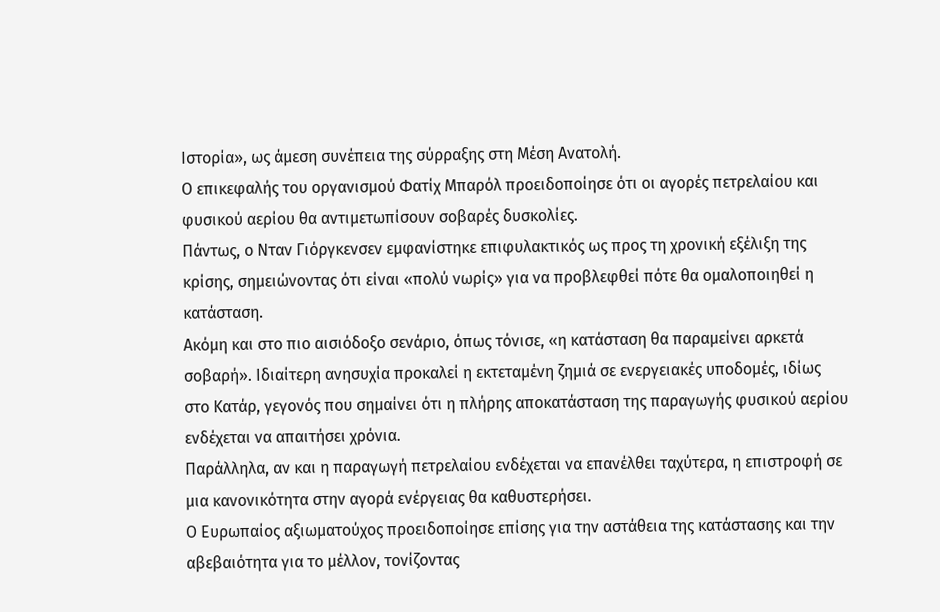Ιστορία», ως άμεση συνέπεια της σύρραξης στη Μέση Ανατολή.
Ο επικεφαλής του οργανισμού Φατίχ Μπαρόλ προειδοποίησε ότι οι αγορές πετρελαίου και φυσικού αερίου θα αντιμετωπίσουν σοβαρές δυσκολίες.
Πάντως, ο Νταν Γιόργκενσεν εμφανίστηκε επιφυλακτικός ως προς τη χρονική εξέλιξη της κρίσης, σημειώνοντας ότι είναι «πολύ νωρίς» για να προβλεφθεί πότε θα ομαλοποιηθεί η κατάσταση.
Ακόμη και στο πιο αισιόδοξο σενάριο, όπως τόνισε, «η κατάσταση θα παραμείνει αρκετά σοβαρή». Ιδιαίτερη ανησυχία προκαλεί η εκτεταμένη ζημιά σε ενεργειακές υποδομές, ιδίως στο Κατάρ, γεγονός που σημαίνει ότι η πλήρης αποκατάσταση της παραγωγής φυσικού αερίου ενδέχεται να απαιτήσει χρόνια.
Παράλληλα, αν και η παραγωγή πετρελαίου ενδέχεται να επανέλθει ταχύτερα, η επιστροφή σε μια κανονικότητα στην αγορά ενέργειας θα καθυστερήσει.
Ο Ευρωπαίος αξιωματούχος προειδοποίησε επίσης για την αστάθεια της κατάστασης και την αβεβαιότητα για το μέλλον, τονίζοντας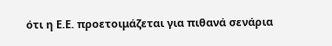ότι η Ε.Ε. προετοιμάζεται για πιθανά σενάρια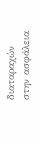διαταραχών στην ασφάλεια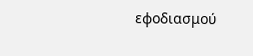εφοδιασμού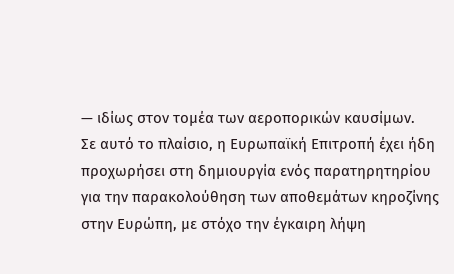— ιδίως στον τομέα των αεροπορικών καυσίμων.
Σε αυτό το πλαίσιο, η Ευρωπαϊκή Επιτροπή έχει ήδη προχωρήσει στη δημιουργία ενός παρατηρητηρίου για την παρακολούθηση των αποθεμάτων κηροζίνης στην Ευρώπη, με στόχο την έγκαιρη λήψη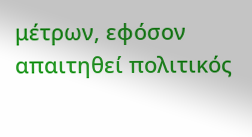μέτρων, εφόσον απαιτηθεί πολιτικός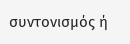συντονισμός ή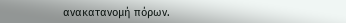ανακατανομή πόρων.